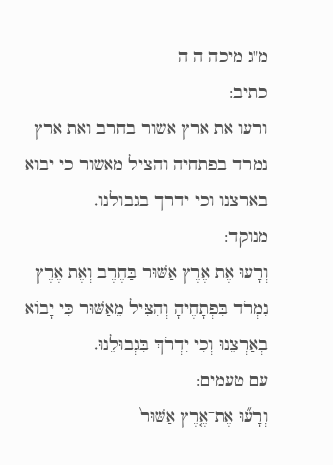מ"ג מיכה ה ה
כתיב:
ורעו את ארץ אשור בחרב ואת ארץ נמרד בפתחיה והציל מאשור כי יבוא בארצנו וכי ידרך בגבולנו.
מנוקד:
וְרָעוּ אֶת אֶרֶץ אַשּׁוּר בַּחֶרֶב וְאֶת אֶרֶץ נִמְרֹד בִּפְתָחֶיהָ וְהִצִּיל מֵאַשּׁוּר כִּי יָבוֹא בְאַרְצֵנוּ וְכִי יִדְרֹךְ בִּגְבוּלֵנוּ.
עם טעמים:
וְרָע֞וּ אֶת־אֶ֤רֶץ אַשּׁוּר֙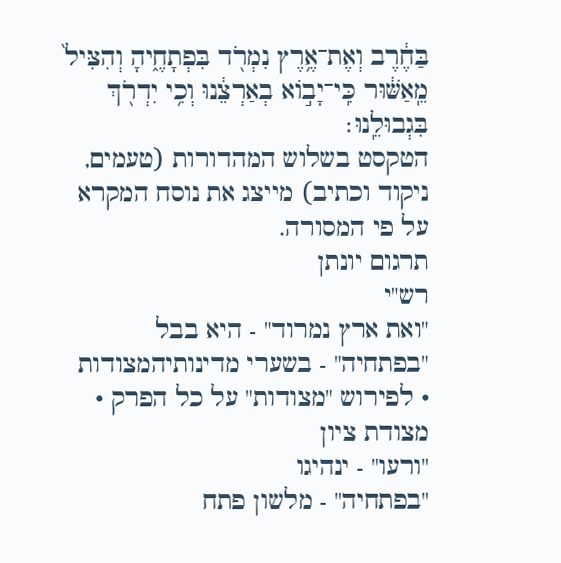בַּחֶ֔רֶב וְאֶת־אֶ֥רֶץ נִמְרֹ֖ד בִּפְתָחֶ֑יהָ וְהִצִּיל֙ מֵֽאַשּׁ֔וּר כִּֽי־יָב֣וֹא בְאַרְצֵ֔נוּ וְכִ֥י יִדְרֹ֖ךְ בִּגְבוּלֵֽנוּ׃
הטקסט בשלוש המהדורות (טעמים, ניקוד וכתיב) מייצג את נוסח המקרא על פי המסורה.
תרגום יונתן
רש"י
"ואת ארץ נמרוד" - היא בבל
"בפתחיה" - בשערי מדינותיהמצודות
• לפירוש "מצודות" על כל הפרק •
מצודת ציון
"ורעו" - ינהיגו
"בפתחיה" - מלשון פתח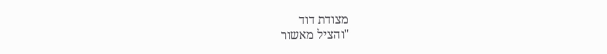מצודת דוד
"והציל מאשור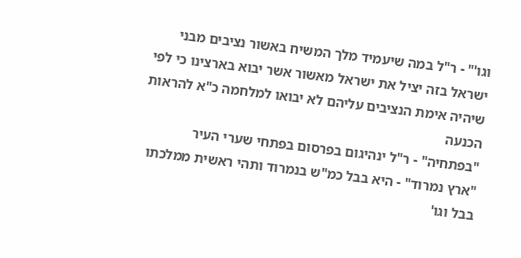וגו'" - ר"ל במה שיעמיד מלך המשיח באשור נציבים מבני ישראל בזה יציל את ישראל מאשור אשר יבוא בארצינו כי לפי שיהיה אימת הנציבים עליהם לא יבואו למלחמה כ"א להראות הכנעה
"בפתחיה" - ר"ל ינהיגום בפרסום בפתחי שערי העיר
"ארץ נמרוד" - היא בבל כמ"ש בנמרוד ותהי ראשית ממלכתו בבל וגו'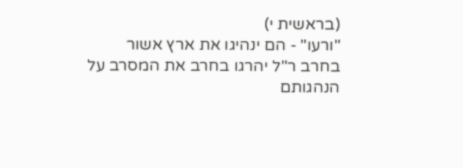(בראשית י)
"ורעו" - הם ינהיגו את ארץ אשור בחרב ר"ל יהרגו בחרב את המסרב על הנהגותם